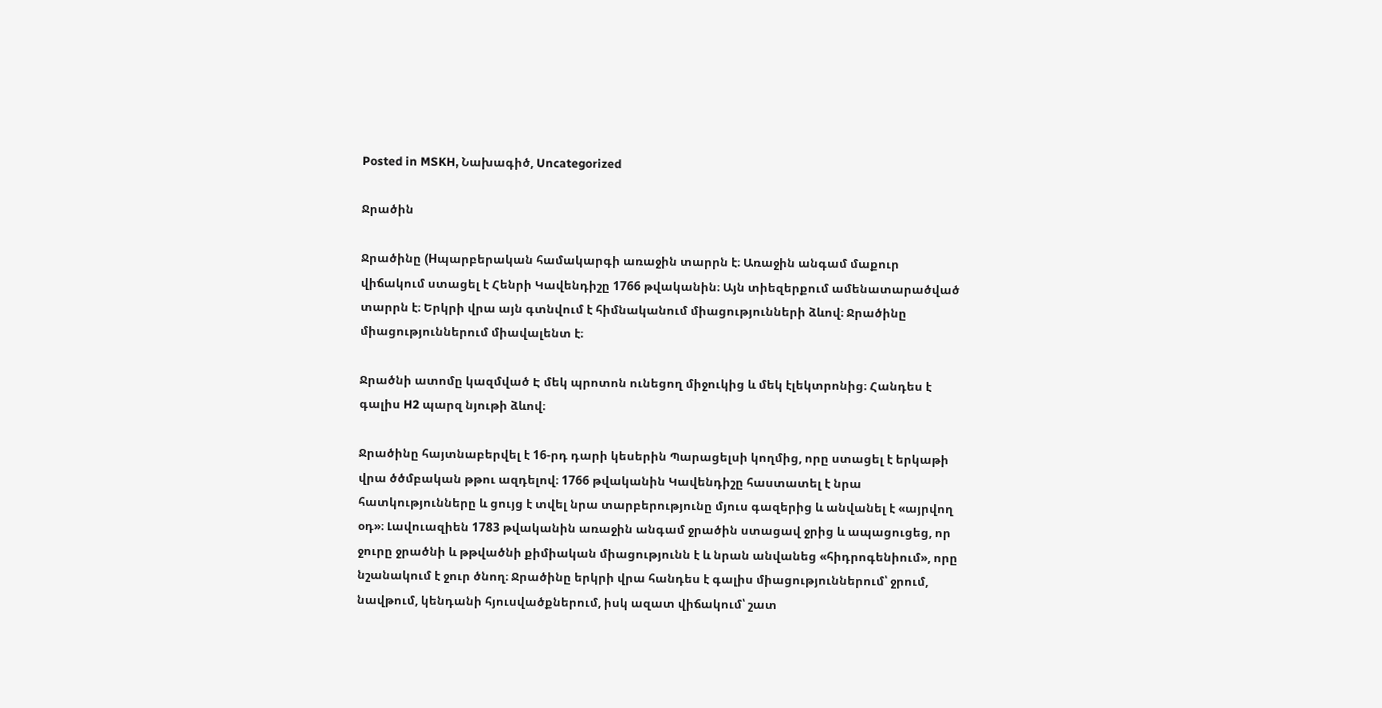Posted in MSKH, Նախագիծ, Uncategorized

Ջրածին

Ջրածինը (Hպարբերական համակարգի առաջին տարրն է։ Առաջին անգամ մաքուր վիճակում ստացել է Հենրի Կավենդիշը 1766 թվականին։ Այն տիեզերքում ամենատարածված տարրն է։ Երկրի վրա այն գտնվում է հիմնականում միացությունների ձևով։ Ջրածինը միացություններում միավալենտ է։

Ջրածնի ատոմը կազմված Է մեկ պրոտոն ունեցող միջուկից և մեկ էլեկտրոնից։ Հանդես է գալիս H2 պարզ նյութի ձևով։

Ջրածինը հայտնաբերվել է 16-րդ դարի կեսերին Պարացելսի կողմից, որը ստացել է երկաթի վրա ծծմբական թթու ազդելով։ 1766 թվականին Կավենդիշը հաստատել է նրա հատկությունները և ցույց է տվել նրա տարբերությունը մյուս գազերից և անվանել է «այրվող օդ»։ Լավուազիեն 1783 թվականին առաջին անգամ ջրածին ստացավ ջրից և ապացուցեց, որ ջուրը ջրածնի և թթվածնի քիմիական միացությունն է և նրան անվանեց «հիդրոգենիում», որը նշանակում է ջուր ծնող։ Ջրածինը երկրի վրա հանդես է գալիս միացություններում՝ ջրում, նավթում, կենդանի հյուսվածքներում, իսկ ազատ վիճակում՝ շատ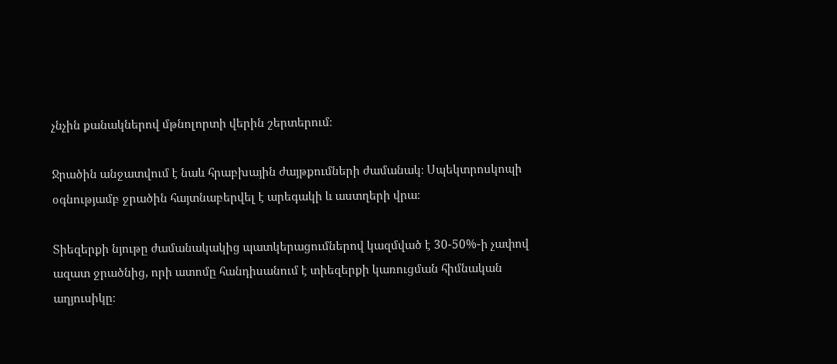չնչին քանակներով մթնոլորտի վերին շերտերում։

Ջրածին անջատվում է նաև հրաբխային ժայթքումների ժամանակ։ Սպեկտրոսկոպի օգնությամբ ջրածին հայտնաբերվել է արեգակի և աստղերի վրա։

Տիեզերքի նյութը ժամանակակից պատկերացումներով կազմված է 30-50%-ի չափով ազատ ջրածնից, որի ատոմը հանդիսանում է տիեզերքի կառուցման հիմնական աղյուսիկը։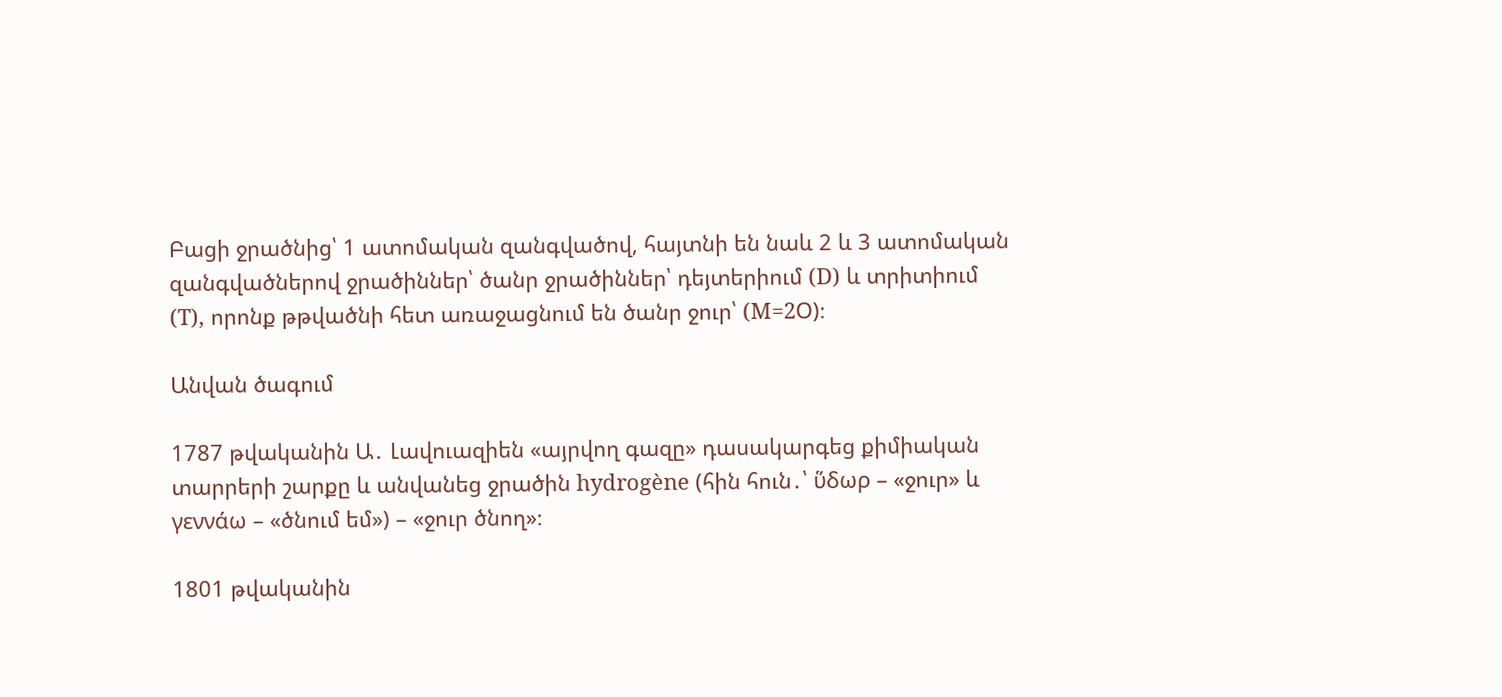Բացի ջրածնից՝ 1 ատոմական զանգվածով, հայտնի են նաև 2 և 3 ատոմական զանգվածներով ջրածիններ՝ ծանր ջրածիններ՝ դեյտերիում (D) և տրիտիում (T), որոնք թթվածնի հետ առաջացնում են ծանր ջուր՝ (M=2Օ)։

Անվան ծագում

1787 թվականին Ա․ Լավուազիեն «այրվող գազը» դասակարգեց քիմիական տարրերի շարքը և անվանեց ջրածին hydrogène (հին հուն․՝ ὕδωρ – «ջուր» և γεννάω – «ծնում եմ») – «ջուր ծնող»։

1801 թվականին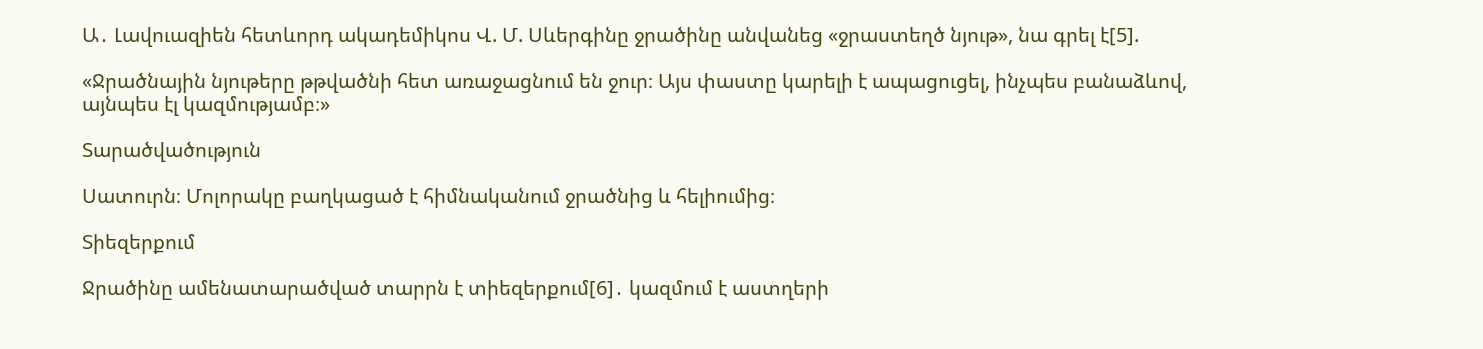Ա․ Լավուազիեն հետևորդ ակադեմիկոս Վ. Մ. Սևերգինը ջրածինը անվանեց «ջրաստեղծ նյութ», նա գրել է[5].

«Ջրածնային նյութերը թթվածնի հետ առաջացնում են ջուր։ Այս փաստը կարելի է ապացուցել, ինչպես բանաձևով, այնպես էլ կազմությամբ։»

Տարածվածություն

Սատուրն։ Մոլորակը բաղկացած է հիմնականում ջրածնից և հելիումից։

Տիեզերքում

Ջրածինը ամենատարածված տարրն է տիեզերքում[6]․ կազմում է աստղերի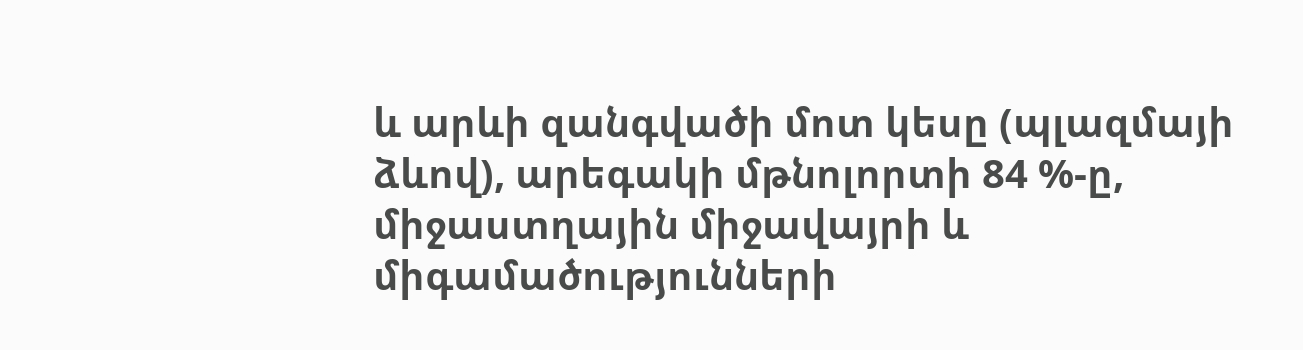և արևի զանգվածի մոտ կեսը (պլազմայի ձևով), արեգակի մթնոլորտի 84 %-ը, միջաստղային միջավայրի և միգամածությունների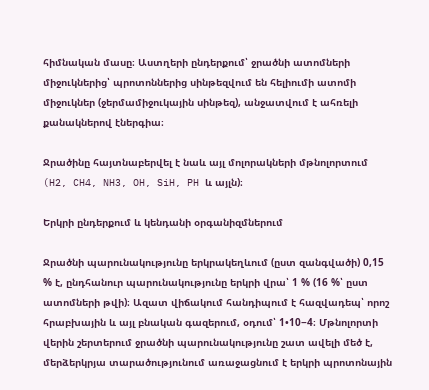հիմնական մասը։ Աստղերի ընդերքում՝ ջրածնի ատոմների միջուկներից՝ պրոտոններից սինթեզվում են հելիումի ատոմի միջուկներ (ջերմամիջուկային սինթեզ), անջատվում է ահռելի քանակներով էներգիա։

Ջրածինը հայտնաբերվել է նաև այլ մոլորակների մթնոլորտում (H2, CH4, NH3, OH, SiH, PH և այլն)։

Երկրի ընդերքում և կենդանի օրգանիզմներում

Ջրածնի պարունակությունը երկրակեղևում (ըստ զանգվածի) 0,15 % է, ընդհանուր պարունակությունը երկրի վրա՝ 1 % (16 %՝ ըստ ատոմների թվի)։ Ազատ վիճակում հանդիպում է հազվադեպ՝ որոշ հրաբխային և այլ բնական գազերում, օդում՝ 1•10−4։ Մթնոլորտի վերին շերտերում ջրածնի պարունակությունը շատ ավելի մեծ է, մերձերկրյա տարածությունում առաջացնում է երկրի պրոտոնային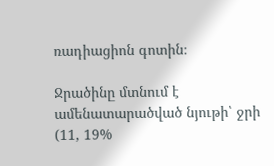ռադիացիոն գոտին։

Ջրածինը մտնում է ամենատարածված նյութի՝ ջրի (11, 19%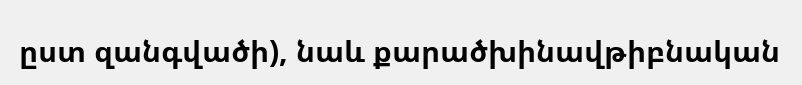ըստ զանգվածի), նաև քարածխինավթիբնական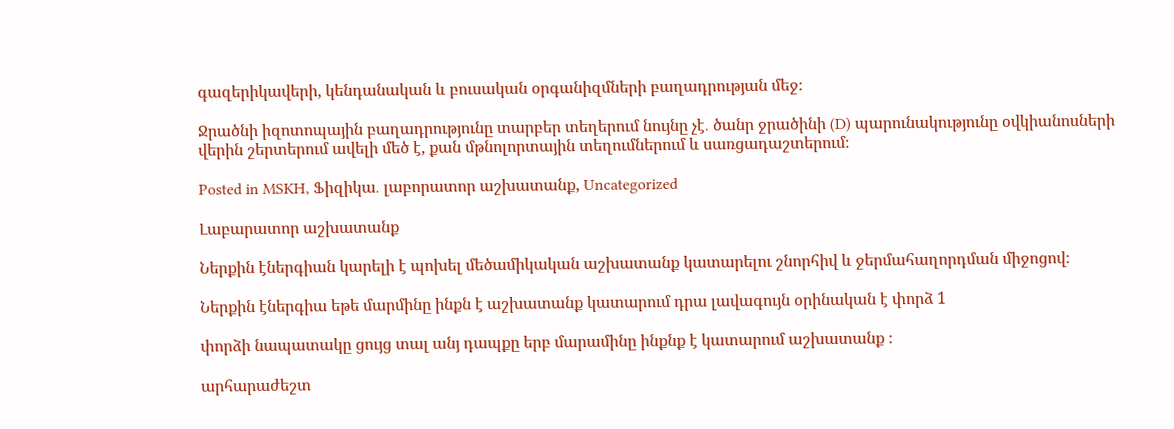գազերիկավերի, կենդանական և բուսական օրգանիզմների բաղադրության մեջ։

Ջրածնի իզոտոպային բաղադրությունը տարբեր տեղերում նույնը չէ․ ծանր ջրածինի (D) պարունակությունը օվկիանոսների վերին շերտերում ավելի մեծ է, քան մթնոլորտային տեղումներում և սառցադաշտերում։

Posted in MSKH, Ֆիզիկա․ լաբորատոր աշխատանք, Uncategorized

Լաբարատոր աշխատանք

Ներքին էներգիան կարելի է պոխել մեծամիկական աշխատանք կատարելու շնորհիվ և ջերմահաղորդման միջոցով։

Ներքին էներգիա եթե մարմինը ինքն է աշխատանք կատարում դրա լավագույն օրինական է փորձ 1

փորձի նապատակը ցույց տալ անյ դապքը երբ մարամինը ինքնք է կատարում աշխատանք ։

արհարաժեշտ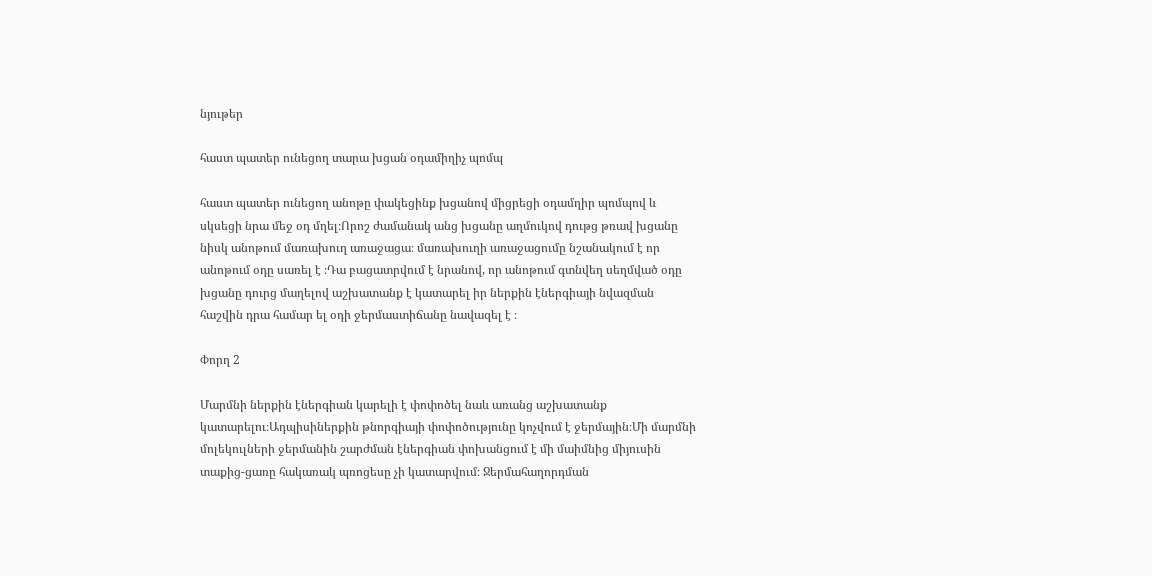նյութեր

հաստ պատեր ունեցող տարա խցան օդամիղիչ պոմպ

հաստ պատեր ունեցող անոթը փակեցինք խցանով միցրեցի օդամղիր պոմպով և սկսեցի նրա մեջ օդ մղել։Որոշ ժամանակ անց խցանը աղմուկով դութց թռավ խցանը նիսկ անոթում մառախուղ առաջացա։ մառախուղի առաջացումը նշանակում է որ անոթում օդը սառել է ։Դա բացատրվում է նրանով, որ անոթում գտնվեղ սեղմված օդը խցանը դուրց մաղելով աշխատանք է կատարել իր ներքին էներգիայի նվազման հաշվին դրա համար ել օդի ջերմաստիճանը նավազել է ։

Փորղ 2

Մարմնի ներքին էներգիան կարելի է փոփոծել նաև առանց աշխատանք կատարելու։Ադպիսիներքին թնորգիայի փոփոծությունը կոչվում է ջերմային։Մի մարմնի մոլեկուլների ջերմանին շարժման էներգիան փոխանցում է մի մաիմնից միյուսին տաքից-ցառը հակառակ պռոցեսը չի կատարվում։ Ջերմահաղորդման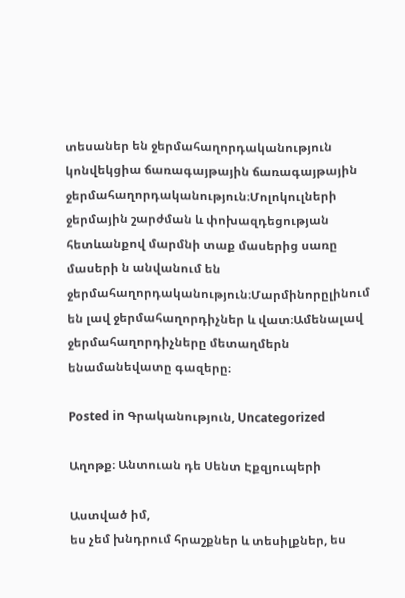տեսաներ են ջերմահաղորդականություն կոնվեկցիա ճառագայթային ճառագայթային ջերմահաղորդականություն։Մոլոկուլների ջերմային շարժման և փոխազդեցության հետևանքով մարմնի տաք մասերից սառը մասերի ն անվանում են ջերմահաղորդականություն։Մարմինորըլինում են լավ ջերմահաղորդիչներ և վատ։Ամենալավ ջերմահաղորդիչները մետաղմերն ենամանեվատը գազերը։

Posted in Գրականություն, Uncategorized

Աղոթք։ Անտուան դե Սենտ Էքզյուպերի

Աստված իմ,
ես չեմ խնդրում հրաշքներ և տեսիլքներ, ես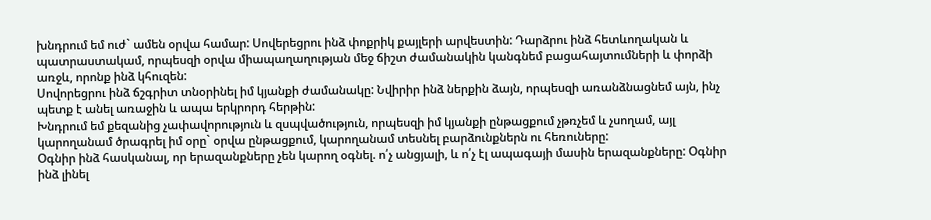խնդրում եմ ուժ` ամեն օրվա համար: Սովերեցրու ինձ փոքրիկ քայլերի արվեստին: Դարձրու ինձ հետևողական և պատրաստակամ, որպեսզի օրվա միապաղաղության մեջ ճիշտ ժամանակին կանգնեմ բացահայտումների և փորձի առջև, որոնք ինձ կհուզեն:
Սովորեցրու ինձ ճշգրիտ տնօրինել իմ կյանքի ժամանակը: Նվիրիր ինձ ներքին ձայն, որպեսզի առանձնացնեմ այն, ինչ պետք է անել առաջին և ապա երկրորդ հերթին:
Խնդրում եմ քեզանից չափավորություն և զսպվածություն, որպեսզի իմ կյանքի ընթացքում չթռչեմ և չսողամ, այլ կարողանամ ծրագրել իմ օրը` օրվա ընթացքում, կարողանամ տեսնել բարձունքներն ու հեռուները:
Օգնիր ինձ հասկանալ, որ երազանքները չեն կարող օգնել. ո՛չ անցյալի, և ո՛չ էլ ապագայի մասին երազանքները: Օգնիր ինձ լինել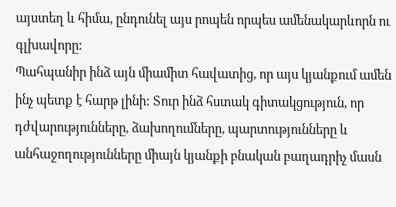այստեղ և հիմա, ընդունել այս րոպեն որպես ամենակարևորն ու գլխավորը:
Պահպանիր ինձ այն միամիտ հավատից, որ այս կյանքում ամեն ինչ պետք է հարթ լինի: Տուր ինձ հստակ գիտակցություն, որ դժվարությունները, ձախողումները, պարտությունները և անհաջողությունները միայն կյանքի բնական բաղադրիչ մասն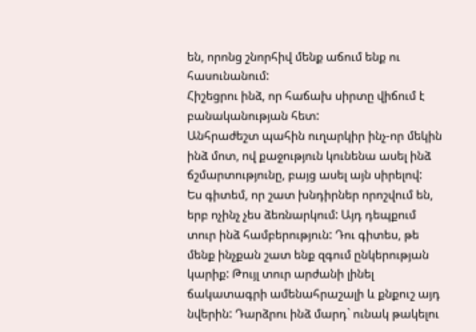են, որոնց շնորհիվ մենք աճում ենք ու հասունանում:
Հիշեցրու ինձ, որ հաճախ սիրտը վիճում է բանականության հետ:
Անհրաժեշտ պահին ուղարկիր ինչ-որ մեկին ինձ մոտ, ով քաջություն կունենա ասել ինձ ճշմարտությունը, բայց ասել այն սիրելով:
Ես գիտեմ, որ շատ խնդիրներ որոշվում են, երբ ոչինչ չես ձեռնարկում: Այդ դեպքում տուր ինձ համբերություն: Դու գիտես, թե մենք ինչքան շատ ենք զգում ընկերության կարիք: Թույլ տուր արժանի լինել ճակատագրի ամենահրաշալի և քնքուշ այդ նվերին: Դարձրու ինձ մարդ` ունակ թակելու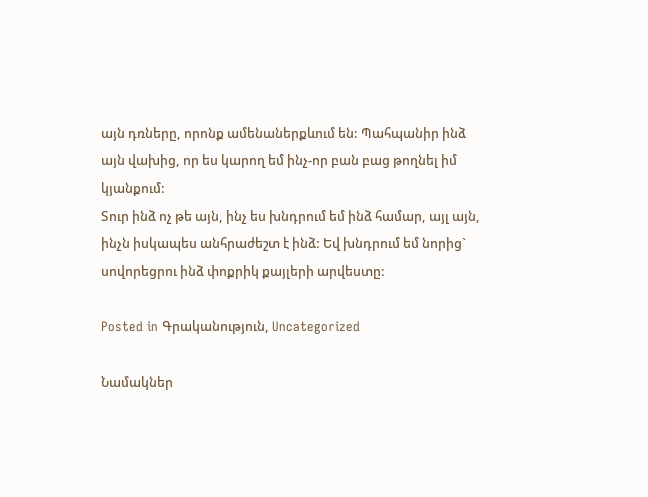այն դռները, որոնք ամենաներքևում են: Պահպանիր ինձ այն վախից, որ ես կարող եմ ինչ-որ բան բաց թողնել իմ կյանքում:
Տուր ինձ ոչ թե այն, ինչ ես խնդրում եմ ինձ համար, այլ այն, ինչն իսկապես անհրաժեշտ է ինձ: Եվ խնդրում եմ նորից` սովորեցրու ինձ փոքրիկ քայլերի արվեստը:

Posted in Գրականություն, Uncategorized

Նամակներ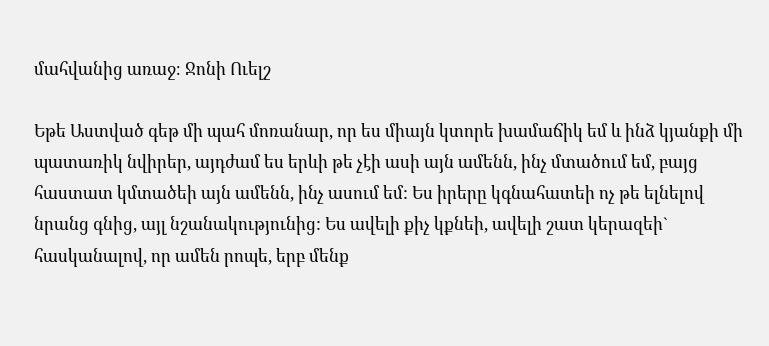մահվանից առաջ։ Ջոնի Ուելշ

Եթե Աստված գեթ մի պահ մոռանար, որ ես միայն կտորե խամաճիկ եմ և ինձ կյանքի մի պատառիկ նվիրեր, այդժամ ես երևի թե չէի ասի այն ամենն, ինչ մտածում եմ, բայց հաստատ կմտածեի այն ամենն, ինչ ասում եմ: Ես իրերը կգնահատեի ոչ թե ելնելով նրանց գնից, այլ նշանակությունից: Ես ավելի քիչ կքնեի, ավելի շատ կերազեի` հասկանալով, որ ամեն րոպե, երբ մենք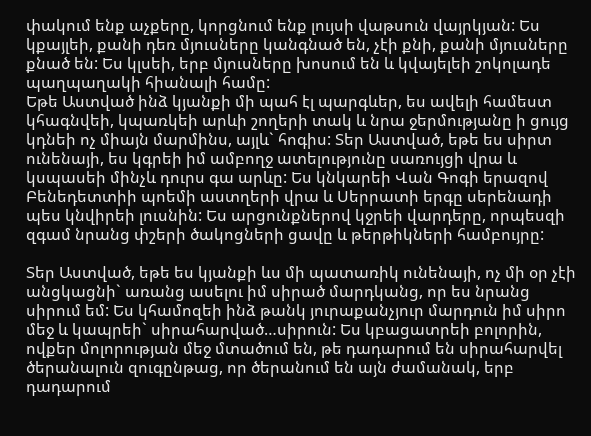փակում ենք աչքերը, կորցնում ենք լույսի վաթսուն վայրկյան: Ես կքայլեի, քանի դեռ մյուսները կանգնած են, չէի քնի, քանի մյուսները քնած են: Ես կլսեի, երբ մյուսները խոսում են և կվայելեի շոկոլադե պաղպաղակի հիանալի համը:
Եթե Աստված ինձ կյանքի մի պահ էլ պարգևեր, ես ավելի համեստ կհագնվեի, կպառկեի արևի շողերի տակ և նրա ջերմությանը ի ցույց կդնեի ոչ միայն մարմինս, այլև` հոգիս: Տեր Աստված, եթե ես սիրտ ունենայի, ես կգրեի իմ ամբողջ ատելությունը սառույցի վրա և կսպասեի մինչև դուրս գա արևը: Ես կնկարեի Վան Գոգի երազով Բենեդետտիի պոեմի աստղերի վրա և Սերրատի երգը սերենադի պես կնվիրեի լուսնին: Ես արցունքներով կջրեի վարդերը, որպեսզի զգամ նրանց փշերի ծակոցների ցավը և թերթիկների համբույրը:

Տեր Աստված, եթե ես կյանքի ևս մի պատառիկ ունենայի, ոչ մի օր չէի անցկացնի` առանց ասելու իմ սիրած մարդկանց, որ ես նրանց սիրում եմ: Ես կհամոզեի ինձ թանկ յուրաքանչյուր մարդուն իմ սիրո մեջ և կապրեի` սիրահարված…սիրուն: Ես կբացատրեի բոլորին, ովքեր մոլորության մեջ մտածում են, թե դադարում են սիրահարվել ծերանալուն զուգընթաց, որ ծերանում են այն ժամանակ, երբ դադարում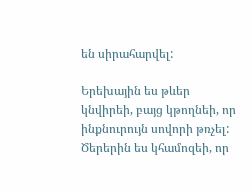են սիրահարվել:

Երեխային ես թևեր կնվիրեի, բայց կթողնեի, որ ինքնուրույն սովորի թռչել:
Ծերերին ես կհամոզեի, որ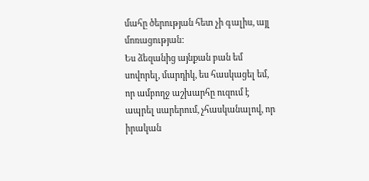մահը ծերության հետ չի գալիս, այլ մոռացության:
Ես ձեզանից այնքան բան եմ սովորել, մարդիկ, ես հասկացել եմ, որ ամբողջ աշխարհը ուզում է ապրել սարերում, չհասկանալով, որ իրական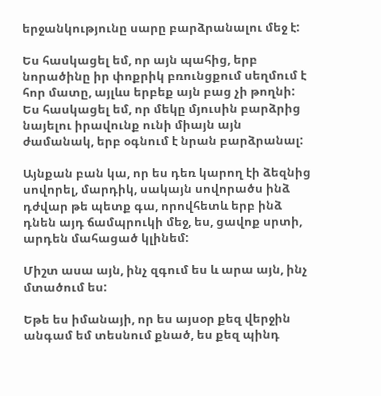երջանկությունը սարը բարձրանալու մեջ է:

Ես հասկացել եմ, որ այն պահից, երբ նորածինը իր փոքրիկ բռունցքում սեղմում է հոր մատը, այլևս երբեք այն բաց չի թողնի: Ես հասկացել եմ, որ մեկը մյուսին բարձրից նայելու իրավունք ունի միայն այն ժամանակ, երբ օգնում է նրան բարձրանալ:

Այնքան բան կա, որ ես դեռ կարող էի ձեզնից սովորել, մարդիկ, սակայն սովորածս ինձ դժվար թե պետք գա, որովհետև երբ ինձ դնեն այդ ճամպրուկի մեջ, ես, ցավոք սրտի, արդեն մահացած կլինեմ:

Միշտ ասա այն, ինչ զգում ես և արա այն, ինչ մտածում ես:

Եթե ես իմանայի, որ ես այսօր քեզ վերջին անգամ եմ տեսնում քնած, ես քեզ պինդ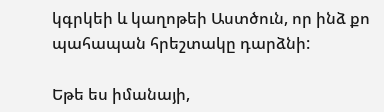կգրկեի և կաղոթեի Աստծուն, որ ինձ քո պահապան հրեշտակը դարձնի:

Եթե ես իմանայի,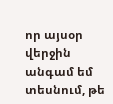որ այսօր վերջին անգամ եմ տեսնում, թե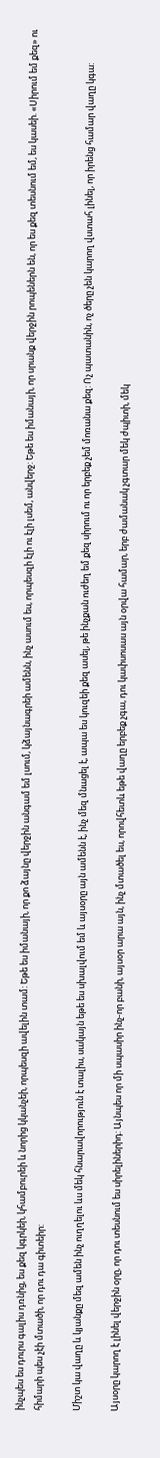ինչպես ես դուրս գալիս դռնից, ես քեզ կգրկեի, կհամբուրեի և նորից կկանչեի, որպեսզի ավելին տամ: Եթե ես իմանայի, որ քո ձայնը վերջին անգամ եմ լսում, կձայնագրեի ամենն, ինչ ասում ես, որպեսզի էլի ու էլի լսեմ, անվերջ: Եթե ես իմանայի, որ սրանք վերջին րոպեներն են, որ ես քեզ տեսնում եմ, ես կասեի. «Սիրում եմ քեզ» ու հիմարի պես չէի մտածի, որ դու դա գիտեիր:

Միշտ կա վաղը և կյանքը մեզ ամեն ինչ ուղղելու ևս մեկ հնարավորություն է տալիս, սակայն եթե ես սխալվում եմ և այսօրը այն ամենն է, ինչ մեզ մնացել է, ապա ես կուզեի քեզ ասել, թե ինչքան ուժեղ եմ քեզ սիրում ու որ երբեք չեմ մոռանա քեզ: Ոչ պատանին, ոչ ծերը չեն կարող վստահ լինել, որ իրենց համար վաղը կգա:

Այսօրը կարող է լինել վերջին օրը, որ դու տեսնում ես սիրելիներիդ: Այնպես որ մի սպասիր ինչ-որ բանի, այսօր արա այն, ինչ մտածել ես, որովհետև եթե վաղը երբեք չգա, դու կափսոսաս այն օրվա համար, երբ ժամանակ չգտար մեկ ժպիտի, մեկ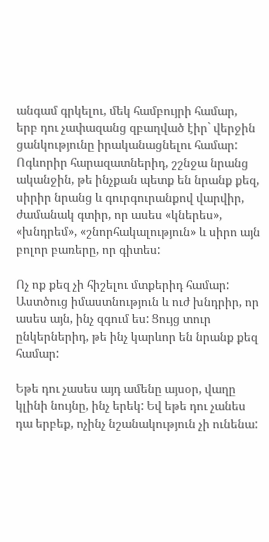անգամ գրկելու, մեկ համբույրի համար, երբ դու չափազանց զբաղված էիր` վերջին ցանկությունը իրականացնելու համար: Ոգևորիր հարազատներիդ, շշնջա նրանց ականջին, թե ինչքան պետք են նրանք քեզ, սիրիր նրանց և գուրգուրանքով վարվիր, ժամանակ գտիր, որ ասես «կներես», «խնդրեմ», «շնորհակալություն» և սիրո այն բոլոր բառերը, որ գիտես:

Ոչ ոք քեզ չի հիշելու մտքերիդ համար: Աստծուց իմաստնություն և ուժ խնդրիր, որ ասես այն, ինչ զգում ես: Ցույց տուր ընկերներիդ, թե ինչ կարևոր են նրանք քեզ համար:

Եթե դու չասես այդ ամենը այսօր, վաղը կլինի նույնը, ինչ երեկ: Եվ եթե դու չանես դա երբեք, ոչինչ նշանակություն չի ունենա: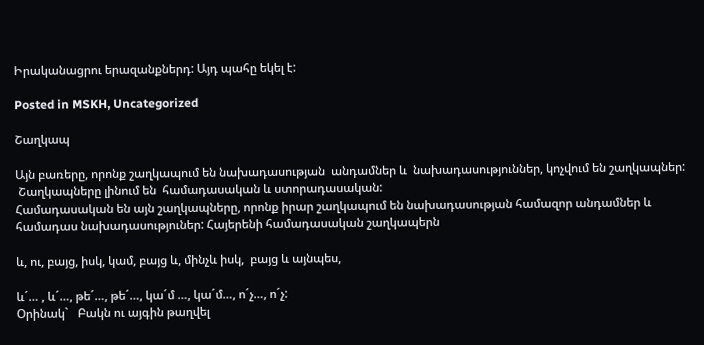Իրականացրու երազանքներդ: Այդ պահը եկել է:

Posted in MSKH, Uncategorized

Շաղկապ

Այն բառերը, որոնք շաղկապում են նախադասության  անդամներ և  նախադասություններ, կոչվում են շաղկապներ:
 Շաղկապները լինում են  համադասական և ստորադասական:
Համադասական են այն շաղկապները, որոնք իրար շաղկապում են նախադասության համազոր անդամներ և համադաս նախադասություներ: Հայերենի համադասական շաղկապերն

և, ու, բայց, իսկ, կամ, բայց և, մինչև իսկ,  բայց և այնպես,

և´… , և´…, թե´…, թե´…, կա´մ …, կա´մ…, ո´չ…, ո´չ:
Օրինակ`   Բակն ու այգին թաղվել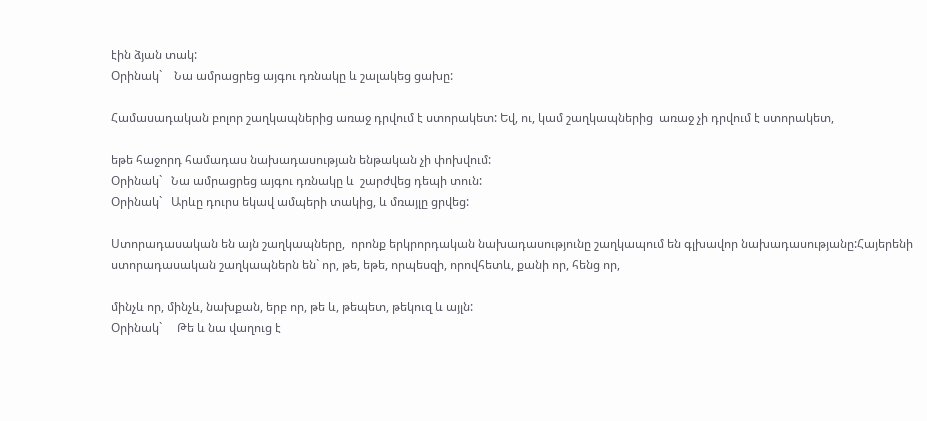էին ձյան տակ:
Օրինակ`    Նա ամրացրեց այգու դռնակը և շալակեց ցախը:

Համասադական բոլոր շաղկապներից առաջ դրվում է ստորակետ: Եվ, ու, կամ շաղկապներից  առաջ չի դրվում է ստորակետ,

եթե հաջորդ համադաս նախադասության ենթական չի փոխվում:
Օրինակ`   Նա ամրացրեց այգու դռնակը և  շարժվեց դեպի տուն:
Օրինակ`   Արևը դուրս եկավ ամպերի տակից, և մռայլը ցրվեց:

Ստորադասական են այն շաղկապները,  որոնք երկրորդական նախադասությունը շաղկապում են գլխավոր նախադասությանը:Հայերենի ստորադասական շաղկապներն են` որ, թե, եթե, որպեսզի, որովհետև, քանի որ, հենց որ,

մինչև որ, մինչև, նախքան, երբ որ, թե և, թեպետ, թեկուզ և այլն:
Օրինակ`     Թե և նա վաղուց է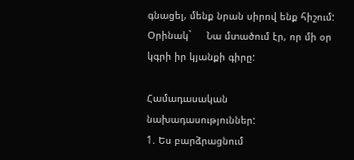գնացել, մենք նրան սիրով ենք հիշում:
Օրինակ`     Նա մտածում էր, որ մի օր կգրի իր կյանքի գիրը:

Համադասական նախադասություններ:
1. Ես բարձրացնում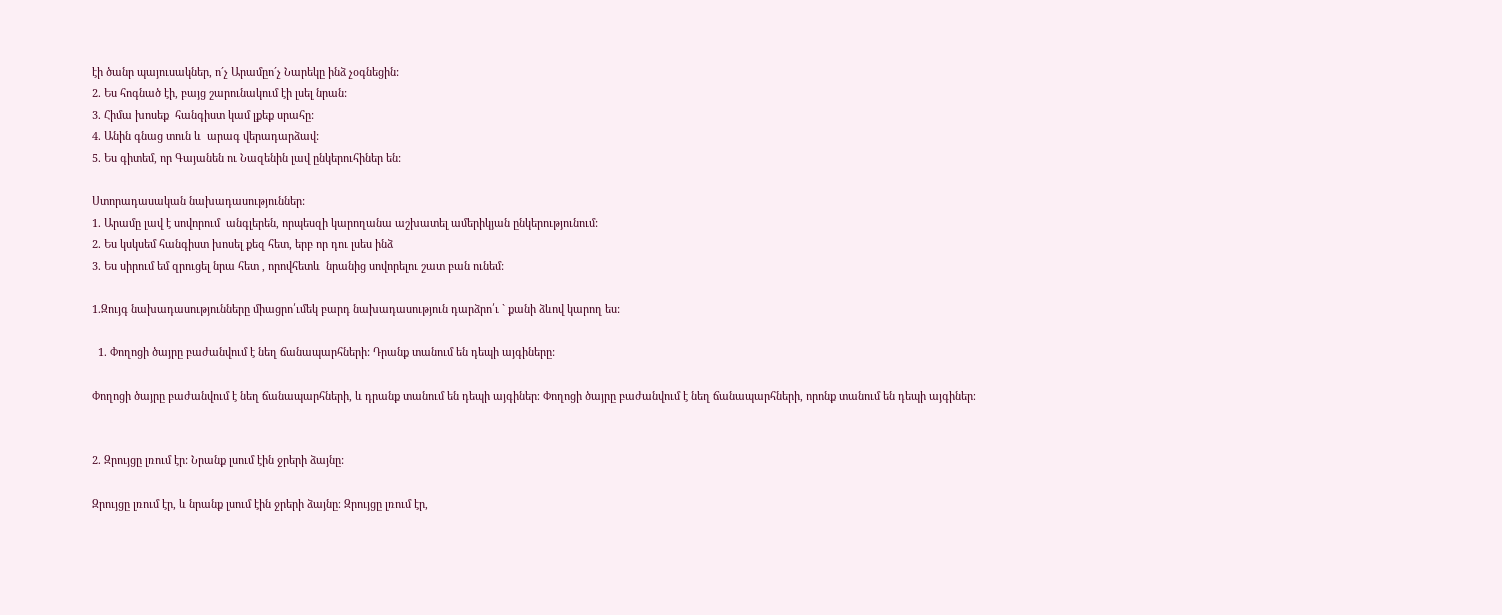էի ծանր պայուսակներ, ո´չ Արամըո´չ Նարեկը ինձ չօգնեցին:
2. Ես հոգնած էի, բայց շարունակում էի լսել նրան:
3. Հիմա խոսեք  հանգիստ կամ լքեք սրահը:
4. Անին գնաց տուն և  արագ վերադարձավ:
5. Ես գիտեմ, որ Գայանեն ու Նազենին լավ ընկերուհիներ են:

Ստորադասական նախադասություններ:
1. Արամը լավ է սովորում  անգլերեն, որպեսզի կարողանա աշխատել ամերիկյան ընկերությունում:
2. Ես կսկսեմ հանգիստ խոսել քեզ հետ, երբ որ դու լսես ինձ
3. Ես սիրում եմ զրուցել նրա հետ , որովհետև  նրանից սովորելու շատ բան ունեմ:

1.Զույգ նախադասությունները միացրո՛ւմեկ բարդ նախադասություն դարձրո՛ւ ` քանի ձևով կարող ես:

  1. Փողոցի ծայրը բաժանվում է նեղ ճանապարհների: Դրանք տանում են դեպի այգիները:

Փողոցի ծայրը բաժանվում է նեղ ճանապարհների, և դրանք տանում են դեպի այգիներ։ Փողոցի ծայրը բաժանվում է նեղ ճանապարհների, որոնք տանում են դեպի այգիներ։


2. Զրույցը լռում էր: Նրանք լսում էին ջրերի ձայնը:

Զրույցը լռում էր, և նրանք լսում էին ջրերի ձայնը։ Զրույցը լռում էր,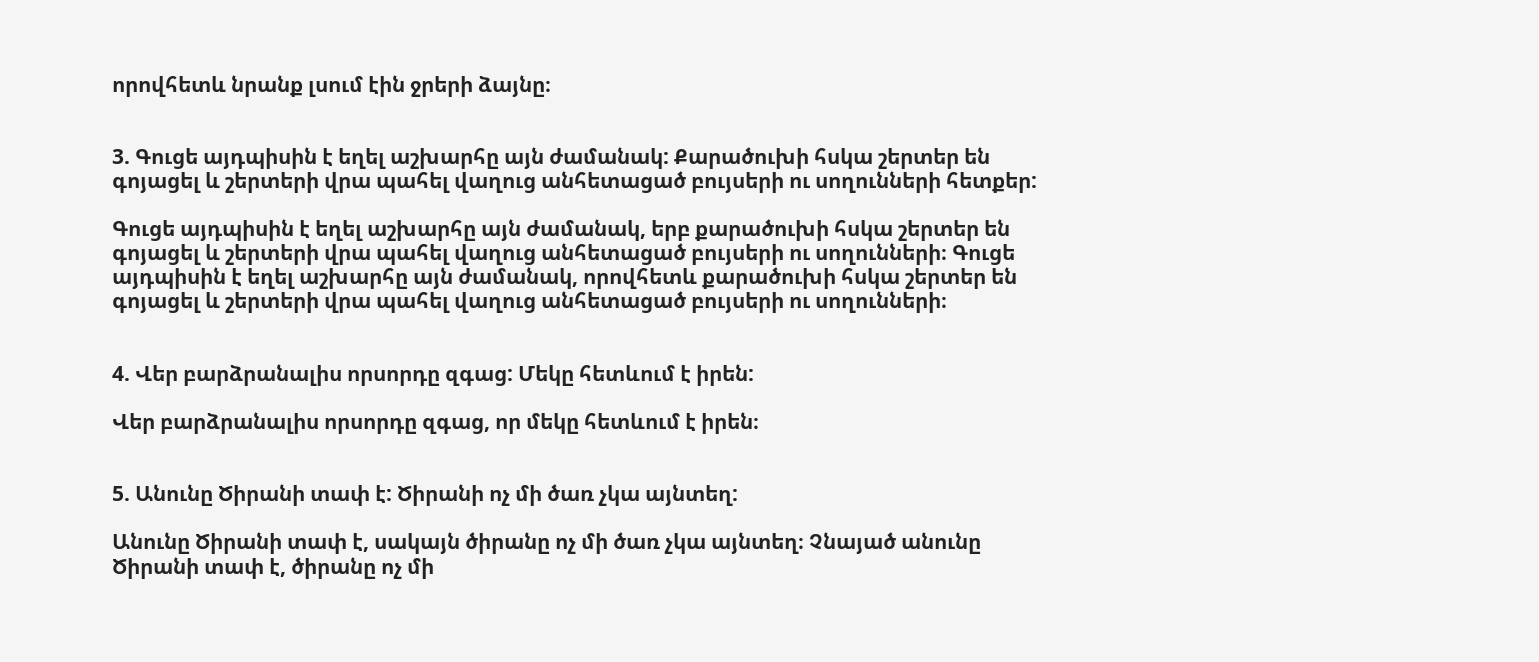որովհետև նրանք լսում էին ջրերի ձայնը։


3. Գուցե այդպիսին է եղել աշխարհը այն ժամանակ: Քարածուխի հսկա շերտեր են գոյացել և շերտերի վրա պահել վաղուց անհետացած բույսերի ու սողունների հետքեր:

Գուցե այդպիսին է եղել աշխարհը այն ժամանակ, երբ քարածուխի հսկա շերտեր են գոյացել և շերտերի վրա պահել վաղուց անհետացած բույսերի ու սողունների։ Գուցե այդպիսին է եղել աշխարհը այն ժամանակ, որովհետև քարածուխի հսկա շերտեր են գոյացել և շերտերի վրա պահել վաղուց անհետացած բույսերի ու սողունների։


4. Վեր բարձրանալիս որսորդը զգաց: Մեկը հետևում է իրեն:

Վեր բարձրանալիս որսորդը զգաց, որ մեկը հետևում է իրեն։


5. Անունը Ծիրանի տափ է: Ծիրանի ոչ մի ծառ չկա այնտեղ:

Անունը Ծիրանի տափ է, սակայն ծիրանը ոչ մի ծառ չկա այնտեղ։ Չնայած անունը Ծիրանի տափ է, ծիրանը ոչ մի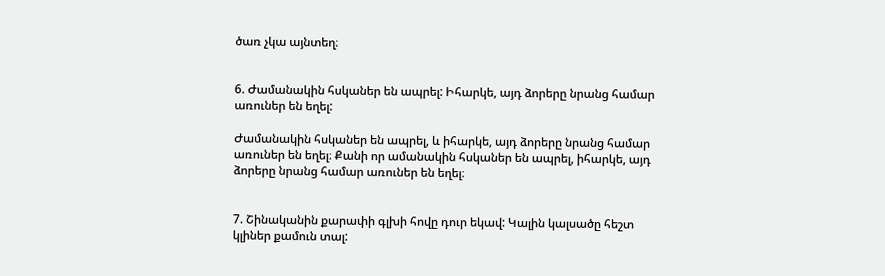ծառ չկա այնտեղ։


6. Ժամանակին հսկաներ են ապրել: Իհարկե, այդ ձորերը նրանց համար առուներ են եղել:

Ժամանակին հսկաներ են ապրել, և իհարկե, այդ ձորերը նրանց համար առուներ են եղել։ Քանի որ ամանակին հսկաներ են ապրել, իհարկե, այդ ձորերը նրանց համար առուներ են եղել։


7. Շինականին քարափի գլխի հովը դուր եկավ: Կալին կալսածը հեշտ կլիներ քամուն տալ: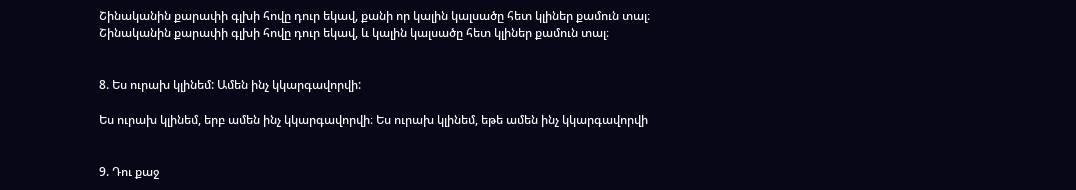Շինականին քարափի գլխի հովը դուր եկավ, քանի որ կալին կալսածը հետ կլիներ քամուն տալ։ Շինականին քարափի գլխի հովը դուր եկավ, և կալին կալսածը հետ կլիներ քամուն տալ։


8. Ես ուրախ կլինեմ: Ամեն ինչ կկարգավորվի:

Ես ուրախ կլինեմ, երբ ամեն ինչ կկարգավորվի։ Ես ուրախ կլինեմ, եթե ամեն ինչ կկարգավորվի


9. Դու քաջ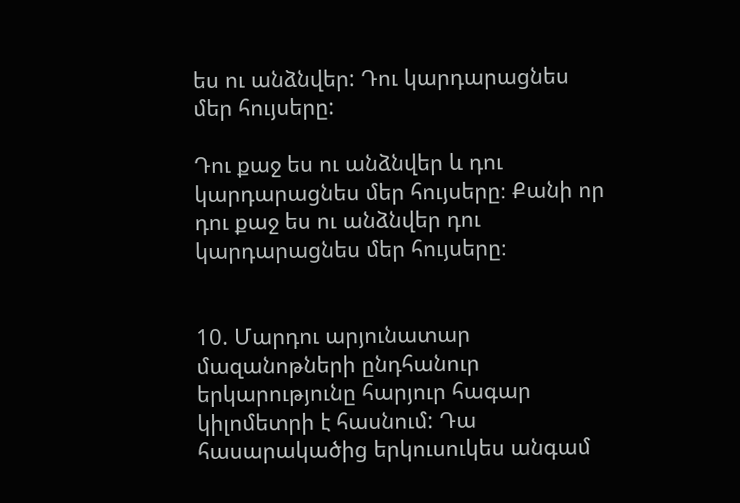ես ու անձնվեր: Դու կարդարացնես մեր հույսերը:

Դու քաջ ես ու անձնվեր և դու կարդարացնես մեր հույսերը։ Քանի որ դու քաջ ես ու անձնվեր դու կարդարացնես մեր հույսերը։


10. Մարդու արյունատար մազանոթների ընդհանուր երկարությունը հարյուր հագար կիլոմետրի է հասնում: Դա հասարակածից երկուսուկես անգամ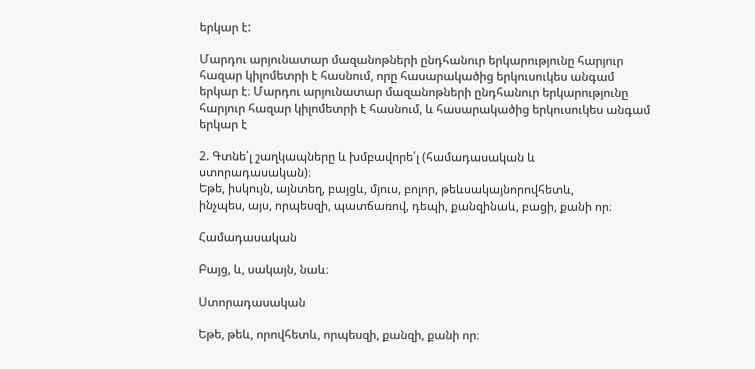երկար է:

Մարդու արյունատար մազանոթների ընդհանուր երկարությունը հարյուր հազար կիլոմետրի է հասնում, որը հասարակածից երկուսուկես անգամ երկար է։ Մարդու արյունատար մազանոթների ընդհանուր երկարությունը հարյուր հազար կիլոմետրի է հասնում, և հասարակածից երկուսուկես անգամ երկար է

2. Գտնե՛լ շաղկապները և խմբավորե՛լ (համադասական և
ստորադասական)։
Եթե, իսկույն, այնտեղ, բայցև, մյուս, բոլոր, թեևսակայնորովհետև,
ինչպես, այս, որպեսզի, պատճառով, դեպի, քանզինաև, բացի, քանի որ։

Համադասական

Բայց, և, սակայն, նաև։

Ստորադասական

Եթե, թեև, որովհետև, որպեսզի, քանզի, քանի որ։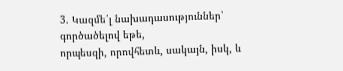3. Կազմե՛լ նախադասություններ՝ գործածելով եթե,
որպեսզի, որովհետև, սակայն, իսկ, և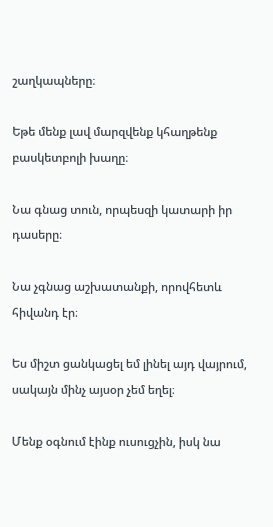շաղկապները։

Եթե մենք լավ մարզվենք կհաղթենք բասկետբոլի խաղը։

Նա գնաց տուն, որպեսզի կատարի իր դասերը։

Նա չգնաց աշխատանքի, որովհետև հիվանդ էր։

Ես միշտ ցանկացել եմ լինել այդ վայրում, սակայն մինչ այսօր չեմ եղել։

Մենք օգնում էինք ուսուցչին, իսկ նա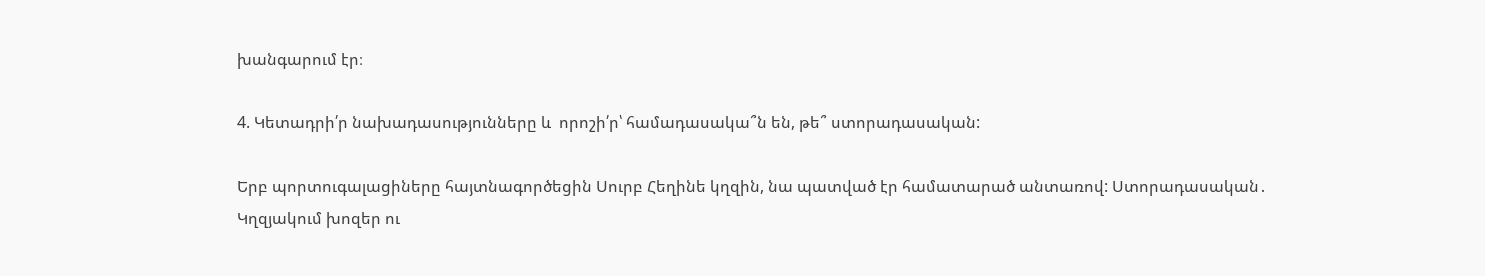խանգարում էր։

4. Կետադրի՛ր նախադասությունները և  որոշի՛ր՝ համադասակա՞ն են, թե՞ ստորադասական:

Երբ պորտուգալացիները հայտնագործեցին Սուրբ Հեղինե կղզին, նա պատված էր համատարած անտառով: Ստորադասական․
Կղզյակում խոզեր ու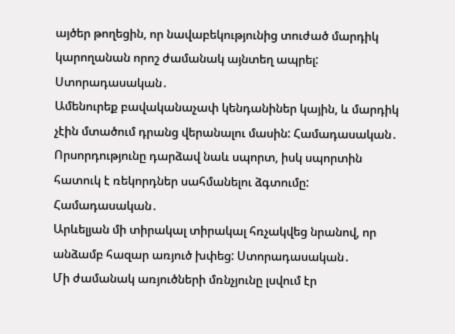այծեր թողեցին, որ նավաբեկությունից տուժած մարդիկ կարողանան որոշ ժամանակ այնտեղ ապրել: Ստորադասական․
Ամենուրեք բավականաչափ կենդանիներ կային, և մարդիկ չէին մտածում դրանց վերանալու մասին: Համադասական․
Որսորդությունը դարձավ նաև սպորտ, իսկ սպորտին հատուկ է ռեկորդներ սահմանելու ձգտումը: Համադասական․
Արևելյան մի տիրակալ տիրակալ հռչակվեց նրանով, որ անձամբ հազար առյուծ խփեց: Ստորադասական․
Մի ժամանակ առյուծների մռնչյունը լսվում էր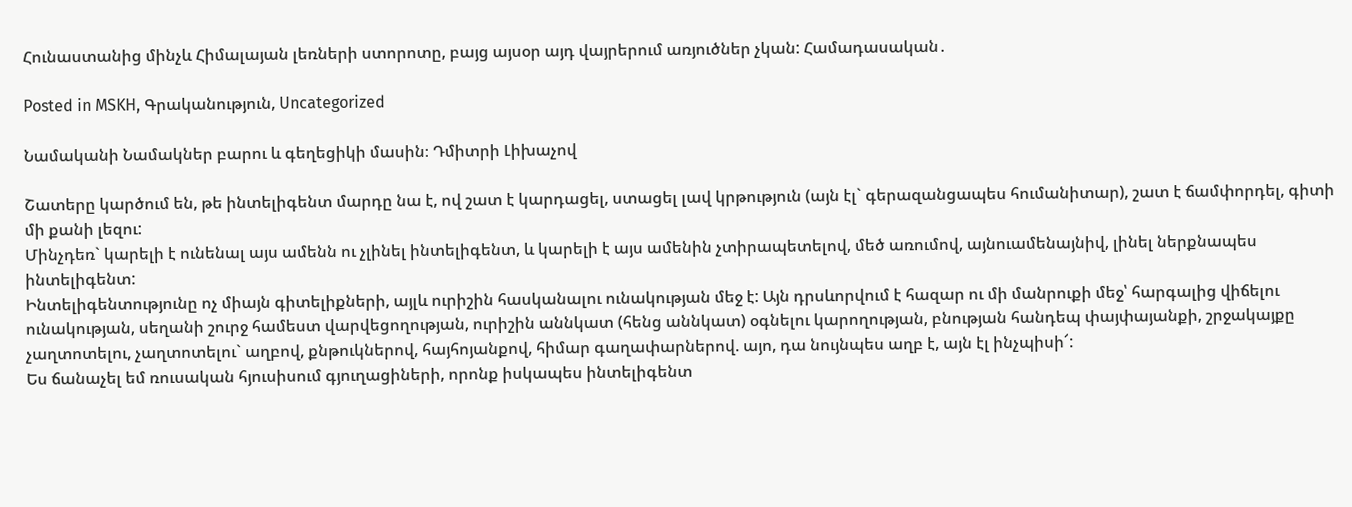Հունաստանից մինչև Հիմալայան լեռների ստորոտը, բայց այսօր այդ վայրերում առյուծներ չկան: Համադասական․

Posted in MSKH, Գրականություն, Uncategorized

Նամականի Նամակներ բարու և գեղեցիկի մասին։ Դմիտրի Լիխաչով

Շատերը կարծում են, թե ինտելիգենտ մարդը նա է, ով շատ է կարդացել, ստացել լավ կրթություն (այն էլ` գերազանցապես հումանիտար), շատ է ճամփորդել, գիտի մի քանի լեզու:
Մինչդեռ` կարելի է ունենալ այս ամենն ու չլինել ինտելիգենտ, և կարելի է այս ամենին չտիրապետելով, մեծ առումով, այնուամենայնիվ, լինել ներքնապես ինտելիգենտ:
Ինտելիգենտությունը ոչ միայն գիտելիքների, այլև ուրիշին հասկանալու ունակության մեջ է: Այն դրսևորվում է հազար ու մի մանրուքի մեջ՝ հարգալից վիճելու ունակության, սեղանի շուրջ համեստ վարվեցողության, ուրիշին աննկատ (հենց աննկատ) օգնելու կարողության, բնության հանդեպ փայփայանքի, շրջակայքը չաղտոտելու, չաղտոտելու` աղբով, քնթուկներով, հայհոյանքով, հիմար գաղափարներով. այո, դա նույնպես աղբ է, այն էլ ինչպիսի՜:
Ես ճանաչել եմ ռուսական հյուսիսում գյուղացիների, որոնք իսկապես ինտելիգենտ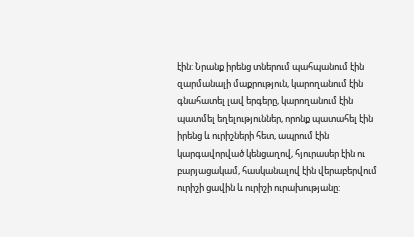էին: Նրանք իրենց տներում պահպանում էին զարմանալի մաքրություն, կարողանում էին գնահատել լավ երգերը, կարողանում էին պատմել եղելություններ, որոնք պատահել էին իրենց և ուրիշների հետ, ապրում էին կարգավորված կենցաղով, հյուրասեր էին ու բարյացակամ, հասկանալով էին վերաբերվում ուրիշի ցավին և ուրիշի ուրախությանը: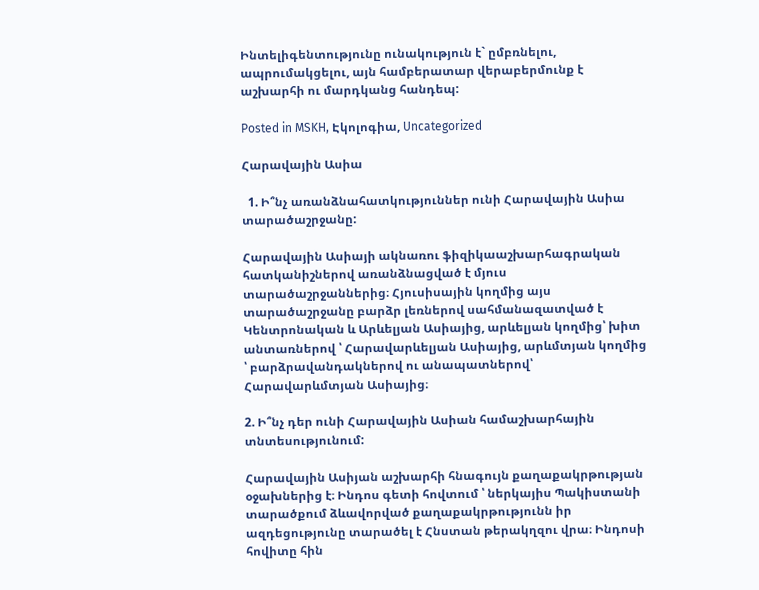Ինտելիգենտությունը ունակություն է` ըմբռնելու, ապրումակցելու, այն համբերատար վերաբերմունք է աշխարհի ու մարդկանց հանդեպ:

Posted in MSKH, Էկոլոգիա, Uncategorized

Հարավային Ասիա

  1. Ի՞նչ առանձնահատկություններ ունի Հարավային Ասիա տարածաշրջանը:

Հարավային Ասիայի ակնառու ֆիզիկաաշխարհագրական հատկանիշներով առանձնացված է մյուս տարածաշրջաններից։ Հյուսիսային կողմից այս տարածաշրջանը բարձր լեռներով սահմանազատված է Կենտրոնական և Արևելյան Ասիայից, արևելյան կողմից՝ խիտ անտառներով ՝ Հարավարևելյան Ասիայից, արևմտյան կողմից ՝ բարձրավանդակներով ու անապատներով՝ Հարավարևմտյան Ասիայից։

2. Ի՞նչ դեր ունի Հարավային Ասիան համաշխարհային տնտեսությունում:

Հարավային Ասիյան աշխարհի հնագույն քաղաքակրթության օջախներից է։ Ինդոս գետի հովտում ՝ ներկայիս Պակիստանի տարածքում ձևավորված քաղաքակրթությունն իր ազդեցությունը տարածել է Հնստան թերակղզու վրա։ Ինդոսի հովիտը հին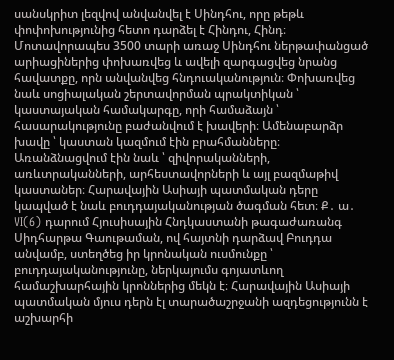սանսկրիտ լեզվով անվանվել է Սինդհու, որը թեթև փոփոխությունից հետո դարձել է Հինդու, Հինդ։ Մոտավորապես 3500 տարի առաջ Սինդհու ներթափանցած արիացիներից փոխառվեց և ավելի զարգացվեց նրանց հավատքը, որն անվանվեց հնդուականություն։ Փոխառվեց նաև սոցիալական շերտավորման պրակտիկան ՝ կաստայական համակարգը, որի համաձայն ՝ հասարակությունը բաժանվում է խավերի։ Ամենաբարձր խավը ՝ կաստան կազմում էին բրահմանները։ Առանձնացվում էին նաև ՝ զիվորականների, առևտրականների, արհեստավորների և այլ բազմաթիվ կաստաներ։ Հարավային Ասիայի պատմական դերը կապված է նաև բուդդայականության ծագման հետ։ Ք․ ա․ VI(6) դարում Հյուսիսային Հնդկաստանի թագաժառանգ Սիդհարթա Գաութաման, ով հայտնի դարձավ Բուդդա անվամբ, ստեղծեց իր կրոնական ուսմունքը ՝ բուդդայականությունը, ներկայումս գոյատևող համաշխարհային կրոններից մեկն է։ Հարավային Ասիայի պատմական մյուս դերն էլ տարածաշրջանի ազդեցությունն է աշխարհի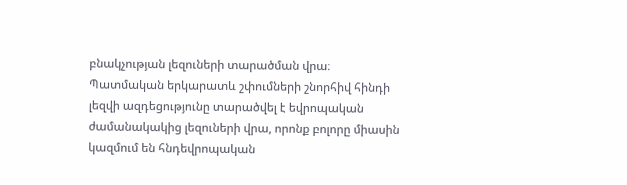բնակչության լեզուների տարածման վրա։ Պատմական երկարատև շփումների շնորհիվ հինդի լեզվի ազդեցությունը տարածվել է եվրոպական ժամանակակից լեզուների վրա, որոնք բոլորը միասին կազմում են հնդեվրոպական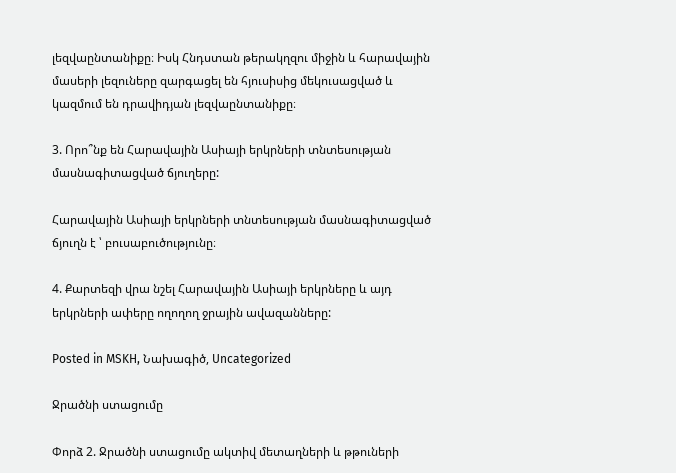լեզվաընտանիքը։ Իսկ Հնդստան թերակղզու միջին և հարավային մասերի լեզուները զարգացել են հյուսիսից մեկուսացված և կազմում են դրավիդյան լեզվաընտանիքը։

3. Որո՞նք են Հարավային Ասիայի երկրների տնտեսության մասնագիտացված ճյուղերը:

Հարավային Ասիայի երկրների տնտեսության մասնագիտացված ճյուղն է ՝ բուսաբուծությունը։

4. Քարտեզի վրա նշել Հարավային Ասիայի երկրները և այդ երկրների ափերը ողողող ջրային ավազանները:

Posted in MSKH, Նախագիծ, Uncategorized

Ջրածնի ստացումը

Փորձ 2. Ջրածնի ստացումը ակտիվ մետաղների և թթուների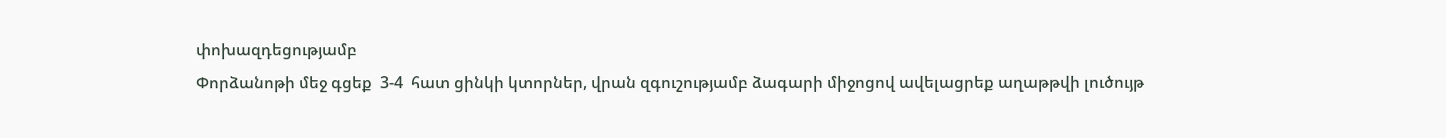փոխազդեցությամբ
Փորձանոթի մեջ գցեք  3-4  հատ ցինկի կտորներ, վրան զգուշությամբ ձագարի միջոցով ավելացրեք աղաթթվի լուծույթ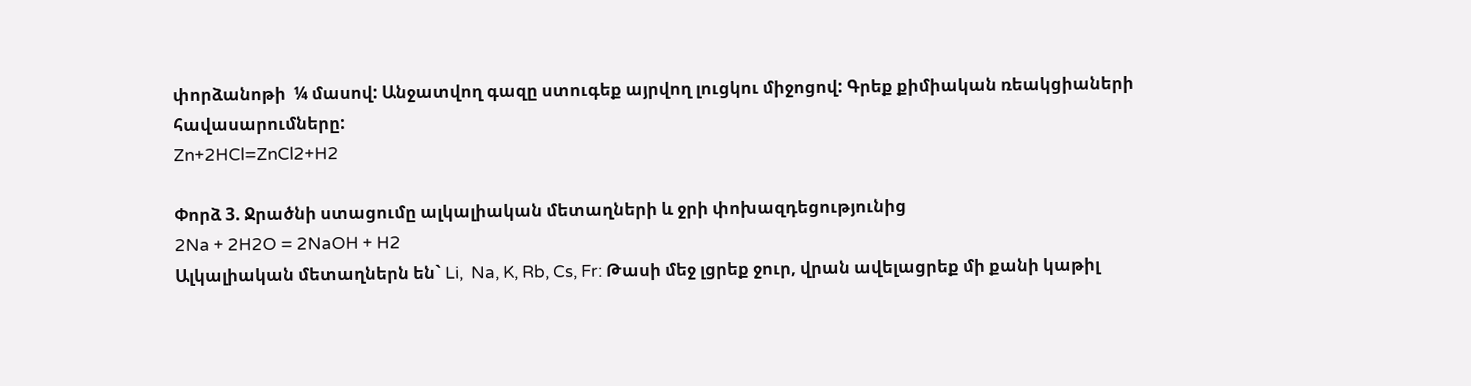փորձանոթի  ¼ մասով: Անջատվող գազը ստուգեք այրվող լուցկու միջոցով: Գրեք քիմիական ռեակցիաների հավասարումները:
Zn+2HCl=ZnCl2+H2

Փորձ 3. Ջրածնի ստացումը ալկալիական մետաղների և ջրի փոխազդեցությունից
2Na + 2H2O = 2NaOH + H2
Ալկալիական մետաղներն են` Li,  Na, K, Rb, Cs, Fr: Թասի մեջ լցրեք ջուր, վրան ավելացրեք մի քանի կաթիլ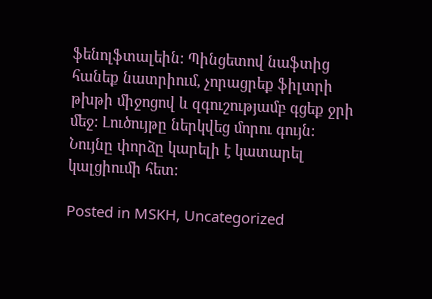ֆենոլֆտալեին: Պինցետով նաֆտից հանեք նատրիում, չորացրեք ֆիլտրի թխթի միջոցով և զգուշությամբ գցեք ջրի մեջ: Լուծույթը ներկվեց մորու գույն: Նույնը փորձը կարելի է կատարել կալցիումի հետ:

Posted in MSKH, Uncategorized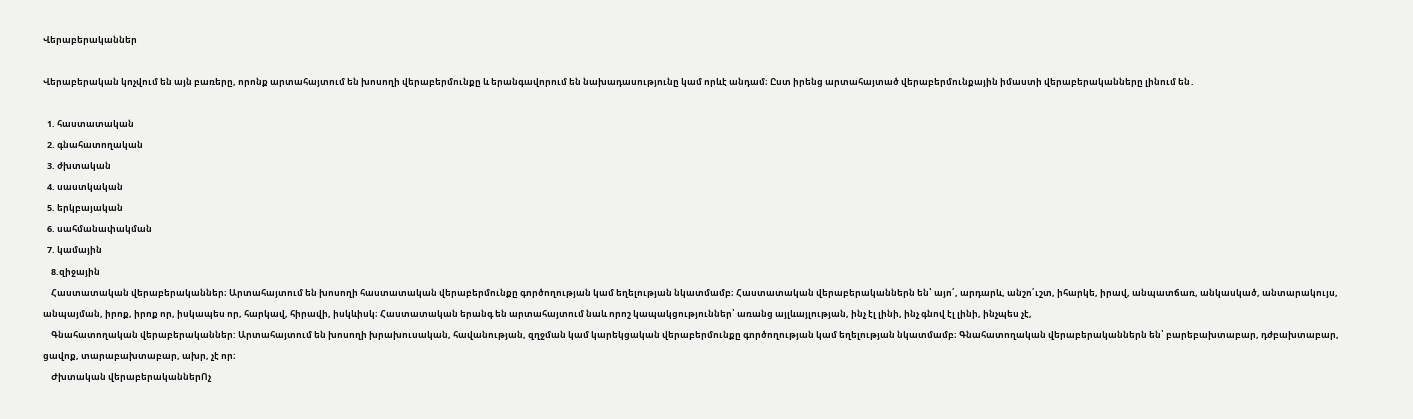Վերաբերականներ

Վերաբերական կոչվում են այն բառերը, որոնք արտահայտում են խոսողի վերաբերմունքը և երանգավորում են նախադասությունը կամ որևէ անդամ։ Ըստ իրենց արտահայտած վերաբերմունքային իմաստի վերաբերականները լինում են․

  1. հաստատական
  2. գնահատողական
  3. ժխտական
  4. սաստկական
  5. երկբայական
  6. սահմանափակման
  7. կամային
    8.զիջային
    Հաստատական վերաբերականներ։ Արտահայտում են խոսողի հաստատական վերաբերմունքը գործողության կամ եղելության նկատմամբ։ Հաստատական վերաբերականներն են՝ այո՛, արդարև, անշո՛ւշտ, իհարկե, իրավ, անպատճառ, անկասկած, անտարակույս, անպայման, իրոք, իրոք որ, իսկապես որ, հարկավ, հիրավի, իսկևիսկ։ Հաստատական երանգ են արտահայտում նաև որոշ կապակցություններ՝ առանց այլևայլության, ինչ էլ լինի, ինչ գնով էլ լինի, ինչպես չէ,
    Գնահատողական վերաբերականներ: Արտահայտում են խոսողի խրախուսական, հավանության, զղջման կամ կարեկցական վերաբերմունքը գործողության կամ եղելության նկատմամբ։ Գնահատողական վերաբերականներն են՝ բարեբախտաբար, դժբախտաբար, ցավոք, տարաբախտաբար, ախր, չէ որ։
    Ժխտական վերաբերականներՈչ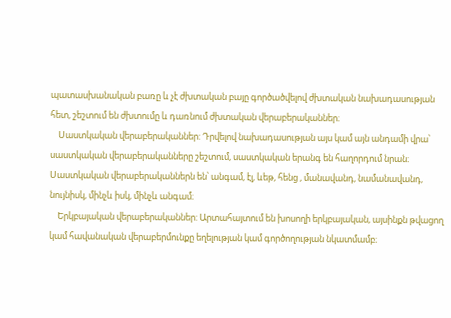պատասխանական բառը և չէ ժխտական բայը գործածվելով ժխտական նախադասության հետ, շեշտում են ժխտումը և դառնում ժխտական վերաբերականներ։
    Սաստկական վերաբերականներ: Դրվելով նախադասության այս կամ այն անդամի վրա՝ սաստկական վերաբերականները շեշտում, սաստկական երանգ են հաղորդում նրան։ Սաստկական վերաբերականներն են՝ անգամ, էլ, ևեթ, հենց , մանավանդ, նամանավանդ, նույնիսկ, մինչև իսկ, մինչև անգամ։
    Երկբայական վերաբերականներ: Արտահայտում են խոսողի երկբայական, այսինքն թվացող կամ հավանական վերաբերմունքը եղելության կամ գործողության նկատմամբ։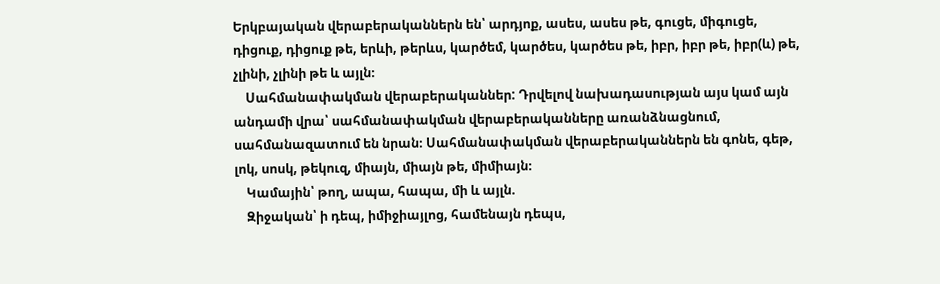Երկբայական վերաբերականներն են՝ արդյոք, ասես, ասես թե, գուցե, միգուցե, դիցուք, դիցուք թե, երևի, թերևս, կարծեմ, կարծես, կարծես թե, իբր, իբր թե, իբր(և) թե, չլինի, չլինի թե և այլն։
    Սահմանափակման վերաբերականներ: Դրվելով նախադասության այս կամ այն անդամի վրա՝ սահմանափակման վերաբերականները առանձնացնում, սահմանազատում են նրան։ Սահմանափակման վերաբերականներն են գոնե, գեթ, լոկ, սոսկ, թեկուզ, միայն, միայն թե, միմիայն։
    Կամային՝ թող, ապա, հապա, մի և այլն.
    Զիջական՝ ի դեպ, իմիջիայլոց, համենայն դեպս,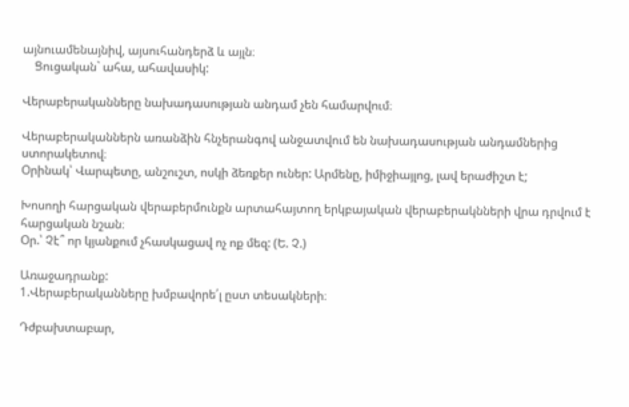այնուամենայնիվ, այսուհանդերձ և այլն։
    Ցուցական` ահա, ահավասիկ:

Վերաբերականները նախադասության անդամ չեն համարվում։

Վերաբերականներն առանձին հնչերանգով անջատվում են նախադասության անդամներից ստորակետով։
Օրինակ՝ Վարպետը, անշուշտ, ոսկի ձեռքեր ուներ: Արմենը, իմիջիայլոց, լավ երաժիշտ է;

Խոսողի հարցական վերաբերմունքն արտահայտող երկբայական վերաբերակնների վրա դրվում է հարցական նշան։
Օր.՝ Չէ՞ որ կյանքում չհասկացավ ոչ ոք մեզ: (Ե. Չ.)

Առաջադրանք:
1.Վերաբերականները խմբավորե՛լ ըստ տեսակների։

Դժբախտաբար,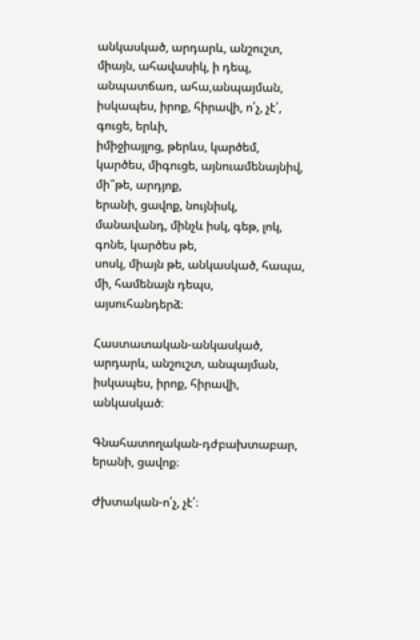անկասկած, արդարև, անշուշտ, միայն, ահավասիկ, ի դեպ,
անպատճառ, ահա,անպայման, իսկապես, իրոք, հիրավի, ո՛չ, չէ՛, գուցե, երևի,
իմիջիայլոց, թերևս, կարծեմ, կարծես, միգուցե, այնուամենայնիվ, մի՞թե, արդյոք,
երանի, ցավոք, նույնիսկ, մանավանդ, մինչև իսկ, գեթ, լոկ, գոնե, կարծես թե,
սոսկ, միայն թե, անկասկած, հապա, մի, համենայն դեպս, այսուհանդերձ։

Հաստատական-անկասկած, արդարև, անշուշտ, անպայման, իսկապես, իրոք, հիրավի, անկասկած։

Գնահատողական-դժբախտաբար, երանի, ցավոք։

Ժխտական-ո՛չ, չէ՛։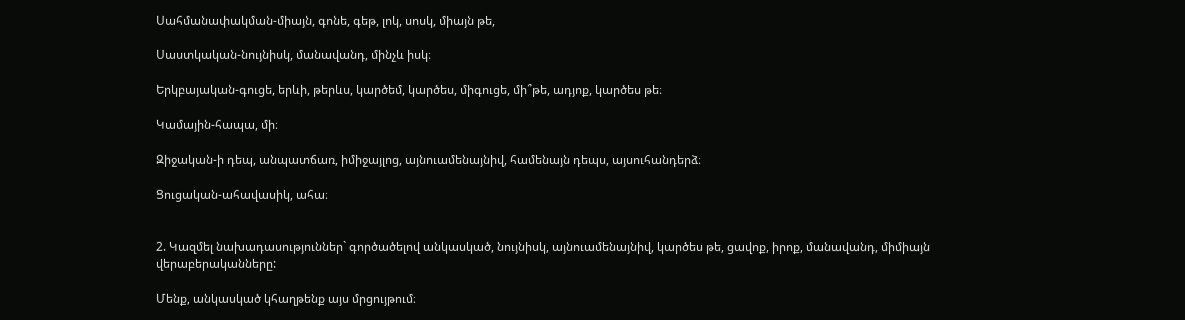Սահմանափակման-միայն, գոնե, գեթ, լոկ, սոսկ, միայն թե,

Սաստկական-նույնիսկ, մանավանդ, մինչև իսկ։

Երկբայական-գուցե, երևի, թերևս, կարծեմ, կարծես, միգուցե, մի՞թե, ադյոք, կարծես թե։

Կամային-հապա, մի։

Զիջական-ի դեպ, անպատճառ, իմիջայլոց, այնուամենայնիվ, համենայն դեպս, այսուհանդերձ։

Ցուցական-ահավասիկ, ահա։


2. Կազմել նախադասություններ` գործածելով անկասկած, նույնիսկ, այնուամենայնիվ, կարծես թե, ցավոք, իրոք, մանավանդ, միմիայն վերաբերականները:

Մենք, անկասկած կհաղթենք այս մրցույթում։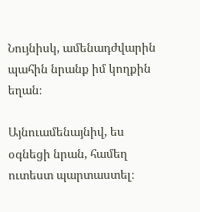Նույնիսկ, ամենադժվարին պահին նրանք իմ կողքին եղան։

Այնուամենայնիվ, ես օգնեցի նրան, համեղ ուտեստ պարտաստել։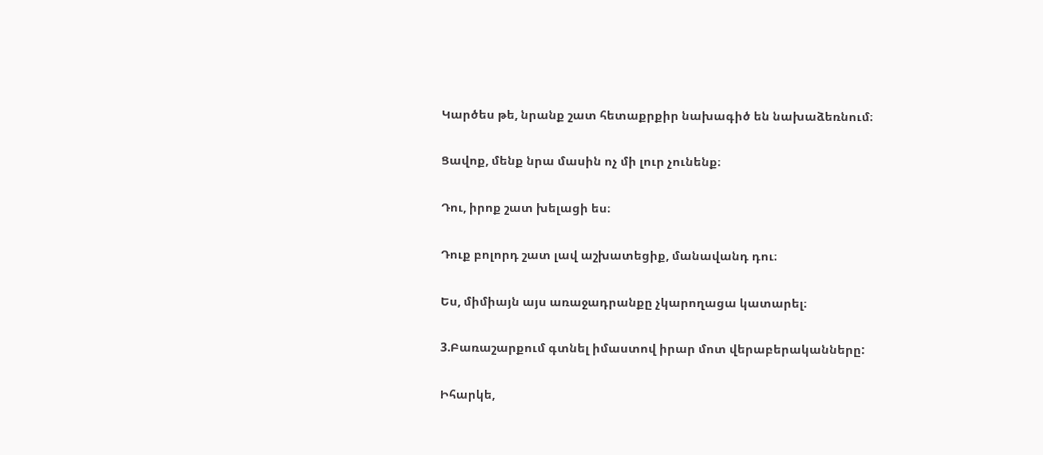Կարծես թե, նրանք շատ հետաքրքիր նախագիծ են նախաձեռնում։

Ցավոք, մենք նրա մասին ոչ մի լուր չունենք։

Դու, իրոք շատ խելացի ես։

Դուք բոլորդ շատ լավ աշխատեցիք, մանավանդ դու։

Ես, միմիայն այս առաջադրանքը չկարողացա կատարել։

3.Բառաշարքում գտնել իմաստով իրար մոտ վերաբերականները:

Իհարկե,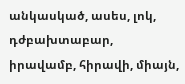անկասկած, ասես, լոկ, դժբախտաբար, իրավամբ, հիրավի, միայն,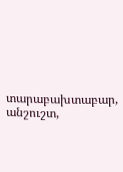տարաբախտաբար, անշուշտ,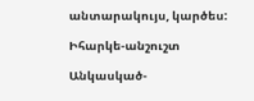անտարակույս, կարծես:

Իհարկե-անշուշտ

Անկասկած-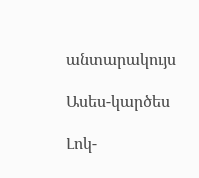անտարակույս

Ասես-կարծես

Լոկ-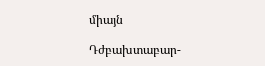միայն

Դժբախտաբար-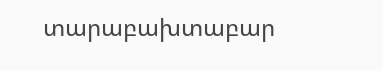տարաբախտաբար